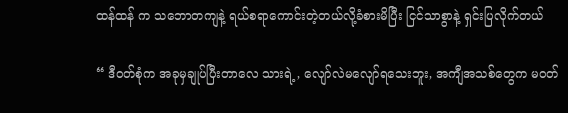ထန်ထန် က သဘောတကျနဲ့ ရယ်စရာကောင်းတဲ့တယ်လို့ခံစားမိပြီး ငြင်သာစွာနဲ့ ရှင်းပြလိုက်တယ်

“ ဒီ၀တ်စုံက အခုမှချုပ်ပြီးတာလေ သားရဲ့, လျော်လဲမလျော်ရသေးဘူး, အကျီအသစ်တွေက မ၀တ်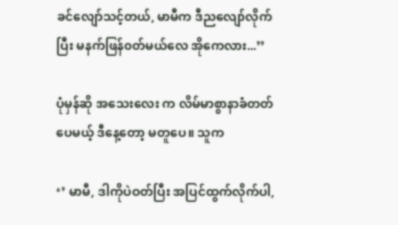ခင်လျော်သင့်တယ်, မာမီက ဒီညလျော်လိုက်ပြီး မနက်ဖြန်၀တ်မယ်လေ အိုကေလား...’’

ပုံမှန်ဆို အသေးလေး က လိမ်မာစွာနာခံတတ်ပေမယ့် ဒီနေ့တော့ မတူပေ။ သူက

‘’ မာမီ, ဒါကိုပဲဝတ်ပြီး အပြင်ထွက်လိုက်ပါ,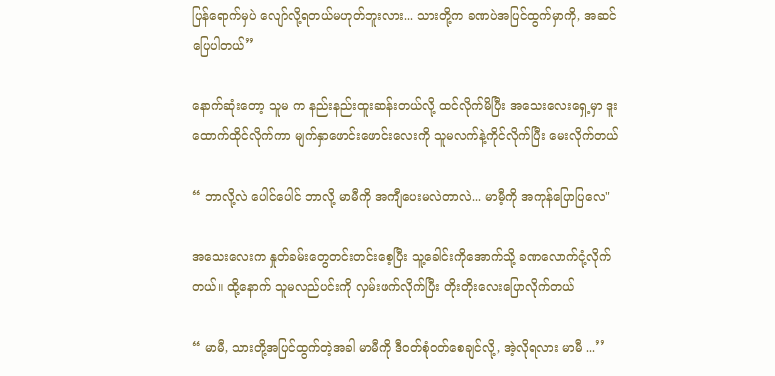ပြန်ရောက်မှပဲ လျော်လို့ရတယ်မဟုတ်ဘူးလား... သားတို့က ခဏပဲအပြင်ထွက်မှာကို, အဆင်ပြေပါတယ်’’

နောက်ဆုံးတော့ သူမ က နည်းနည်းထူးဆန်းတယ်လို့ ထင်လိုက်မိပြီး အသေးလေးရှေ့မှာ ဒူးထောက်ထိုင်လိုက်ကာ မျက်နှာဖောင်းဖောင်းလေးကို သူမလက်နဲ့ကိုင်လိုက်ပြီး မေးလိုက်တယ်

“ ဘာလို့လဲ ပေါင်ပေါင် ဘာလို့ မာမီကို အကျီပေးမလဲတာလဲ... မာမီ့ကို အကုန်ပြောပြလေ"

အသေးလေးက နှုတ်ခမ်းတွေတင်းတင်းစေ့ပြီး သူ့ခေါင်းကိုအောက်သို့ ခဏလောက်ငုံ့လိုက်တယ်။ ထို့နောက် သူမလည်ပင်းကို လှမ်းဖက်လိုက်ပြီး တိုးတိုးလေးပြောလိုက်တယ်

“ မာမီ, သားတို့အပြင်ထွက်တဲ့အခါ မာမီကို ဒီ၀တ်စုံဝတ်စေချင်လို့, အဲ့လိုရလား မာမီ ...’’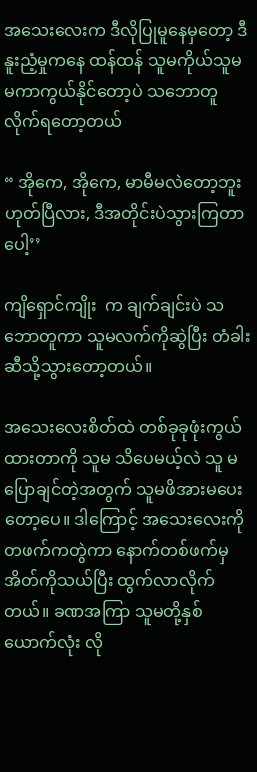အသေးလေးက ဒီလိုပြုမူနေမှတော့ ဒီနူးညံ့မှုကနေ ထန်ထန် သူမကိုယ်သူမ မကာကွယ်နိုင်တော့ပဲ သဘောတူလိုက်ရတော့တယ်

“ အိုကေ, အိုကေ, မာမီမလဲတော့ဘူး ဟုတ်ပြီလား, ဒီအတိုင်းပဲသွားကြတာပေါ့’’

ကျိရှောင်ကျိုး  က ချက်ချင်းပဲ သဘောတူကာ သူမလက်ကိုဆွဲပြီး တံခါးဆီသို့သွားတော့တယ်။

အသေးလေးစိတ်ထဲ တစ်ခုခုဖုံးကွယ်ထားတာကို သူမ သိပေမယ့်လဲ သူ မပြောချင်တဲ့အတွက် သူမဖိအားမပေးတော့ပေ။ ဒါကြောင့် အသေးလေးကိုတဖက်ကတွဲကာ နောက်တစ်ဖက်မှ အိတ်ကိုသယ်ပြီး ထွက်လာလိုက်တယ်။ ခဏအကြာ သူမတို့နှစ်ယောက်လုံး လို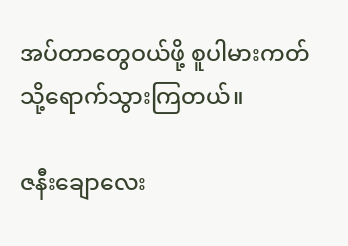အပ်တာတွေဝယ်ဖို့ စူပါမားကတ်သို့ရောက်သွားကြတယ်။

ဇနီးချောလေး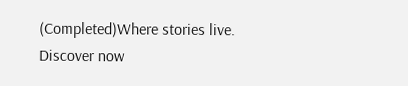(Completed)Where stories live. Discover now